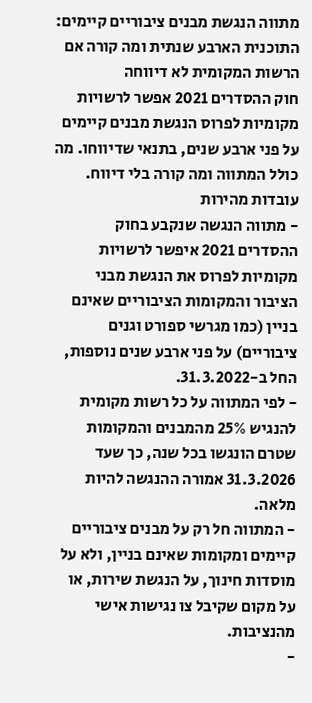מתווה הנגשת מבנים ציבוריים קיימים: התוכנית הארבע שנתית ומה קורה אם הרשות המקומית לא דיווחה
חוק ההסדרים 2021 אפשר לרשויות מקומיות לפרוס הנגשת מבנים קיימים על פני ארבע שנים, בתנאי שדיווחו. מה כולל המתווה ומה קורה בלי דיווח.
עובדות מהירות
- מתווה הנגשה שנקבע בחוק ההסדרים 2021 איפשר לרשויות מקומיות לפרוס את הנגשת מבני הציבור והמקומות הציבוריים שאינם בניין (כמו מגרשי ספורט וגנים ציבוריים) על פני ארבע שנים נוספות, החל ב-31.3.2022.
- לפי המתווה על כל רשות מקומית להנגיש 25% מהמבנים והמקומות שטרם הונגשו בכל שנה, כך שעד 31.3.2026 אמורה ההנגשה להיות מלאה.
- המתווה חל רק על מבנים ציבוריים קיימים ומקומות שאינם בניין, ולא על מוסדות חינוך, על הנגשת שירות, או על מקום שקיבל צו נגישות אישי מהנציבות.
-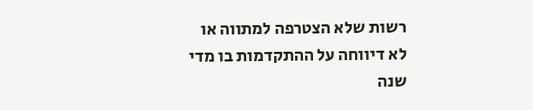רשות שלא הצטרפה למתווה או לא דיווחה על ההתקדמות בו מדי שנה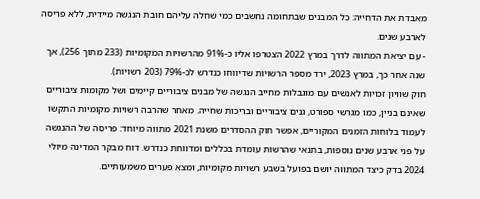מאבדת את הדחייה: כל המבנים שבתחומה נחשבים כמי שחלה עליהם חובת הנגשה מיידית, ללא פריסה לארבע שנים.
- עם יציאת המתווה לדרך במרץ 2022 הצטרפו אליו כ-91% מהרשויות המקומיות (233 מתוך 256), אך שנה אחר כך, במרץ 2023, ירד מספר הרשויות שדיווחו כנדרש לכ-79% (203 רשויות).
חוק שוויון זכויות לאנשים עם מוגבלות מחייב הנגשה של מבנים ציבוריים קיימים ושל מקומות ציבוריים שאינם בניין, כמו מגרשי ספורט, גנים ציבוריים ובריכות שחייה. מאחר שהרבה רשויות מקומיות התקשו לעמוד בלוחות הזמנים המקוריים, אפשר חוק ההסדרים משנת 2021 מתווה מיוחד: פריסה של ההנגשה על פני ארבע שנים נוספות, בתנאי שהרשות עומדת בכללים ומדווחת כנדרש. דוח מבקר המדינה מיולי 2024 בדק כיצד המתווה יושם בפועל בשבע רשויות מקומיות, ומצא פערים משמעותיים.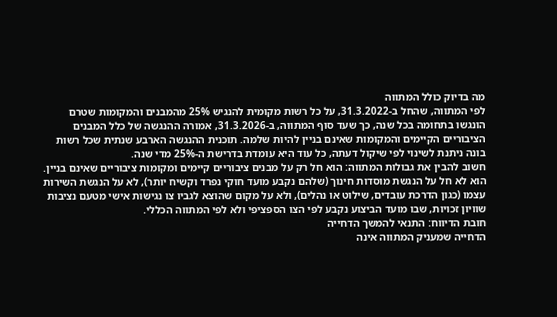מה בדיוק כולל המתווה
לפי המתווה, שהחל ב-31.3.2022, על כל רשות מקומית להנגיש 25% מהמבנים והמקומות שטרם הונגשו בתחומה בכל שנה, כך שעד סוף המתווה, ב-31.3.2026, אמורה ההנגשה של כלל המבנים הציבוריים הקיימים והמקומות שאינם בניין להיות שלמה. תוכנית ההנגשה הארבע שנתית שכל רשות בונה ניתנת לשינוי לפי שיקול דעתה, כל עוד היא עומדת בדרישת ה-25% מדי שנה.
חשוב להבין את גבולות המתווה: הוא חל רק על מבנים ציבוריים קיימים ומקומות ציבוריים שאינם בניין. הוא לא חל על הנגשת מוסדות חינוך (שלהם נקבע מועד חוקי נפרד וקשיח יותר), לא על הנגשת השירות עצמו (כגון הדרכת עובדים, שילוט או נהלים), ולא על מקום שהוצא לגביו צו נגישות אישי מטעם נציבות שוויון זכויות, שבו מועד הביצוע נקבע לפי הצו הספציפי ולא לפי המתווה הכללי.
חובת הדיווח: התנאי להמשך הדחייה
הדחייה שמעניק המתווה אינה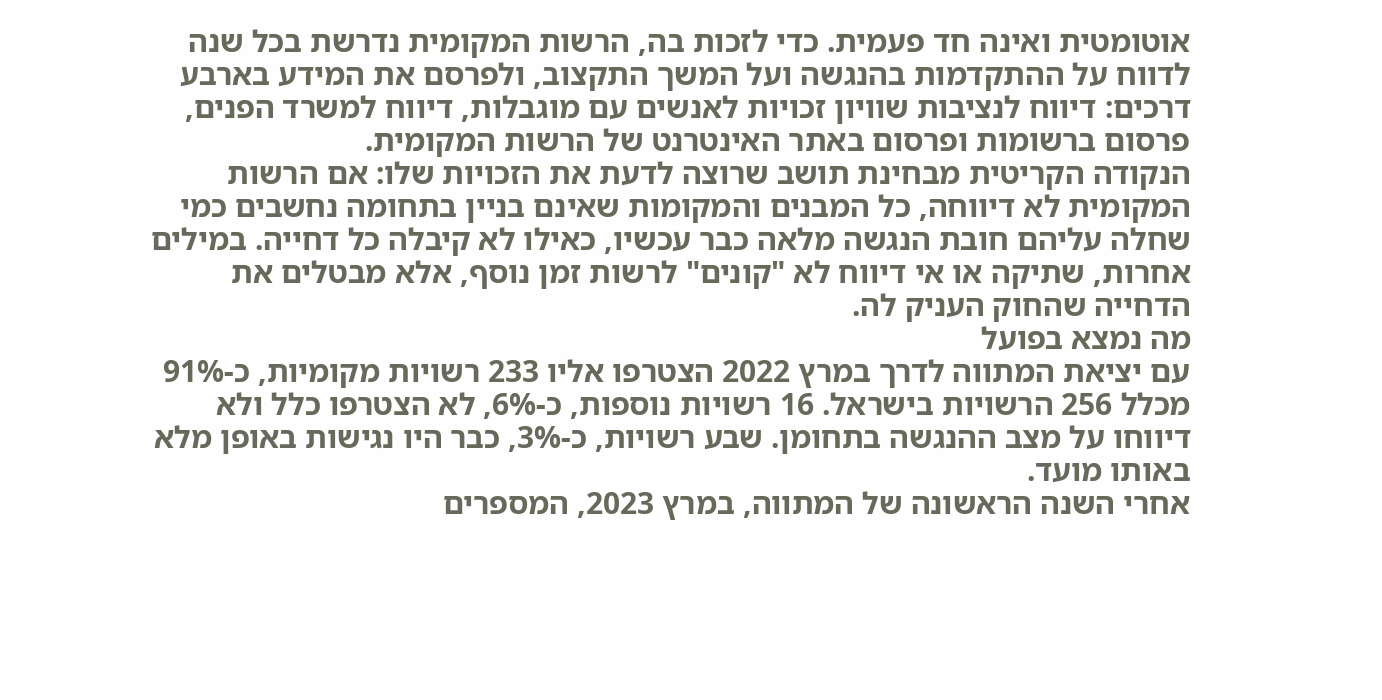אוטומטית ואינה חד פעמית. כדי לזכות בה, הרשות המקומית נדרשת בכל שנה לדווח על ההתקדמות בהנגשה ועל המשך התקצוב, ולפרסם את המידע בארבע דרכים: דיווח לנציבות שוויון זכויות לאנשים עם מוגבלות, דיווח למשרד הפנים, פרסום ברשומות ופרסום באתר האינטרנט של הרשות המקומית.
הנקודה הקריטית מבחינת תושב שרוצה לדעת את הזכויות שלו: אם הרשות המקומית לא דיווחה, כל המבנים והמקומות שאינם בניין בתחומה נחשבים כמי שחלה עליהם חובת הנגשה מלאה כבר עכשיו, כאילו לא קיבלה כל דחייה. במילים אחרות, שתיקה או אי דיווח לא "קונים" לרשות זמן נוסף, אלא מבטלים את הדחייה שהחוק העניק לה.
מה נמצא בפועל
עם יציאת המתווה לדרך במרץ 2022 הצטרפו אליו 233 רשויות מקומיות, כ-91% מכלל 256 הרשויות בישראל. 16 רשויות נוספות, כ-6%, לא הצטרפו כלל ולא דיווחו על מצב ההנגשה בתחומן. שבע רשויות, כ-3%, כבר היו נגישות באופן מלא באותו מועד.
אחרי השנה הראשונה של המתווה, במרץ 2023, המספרים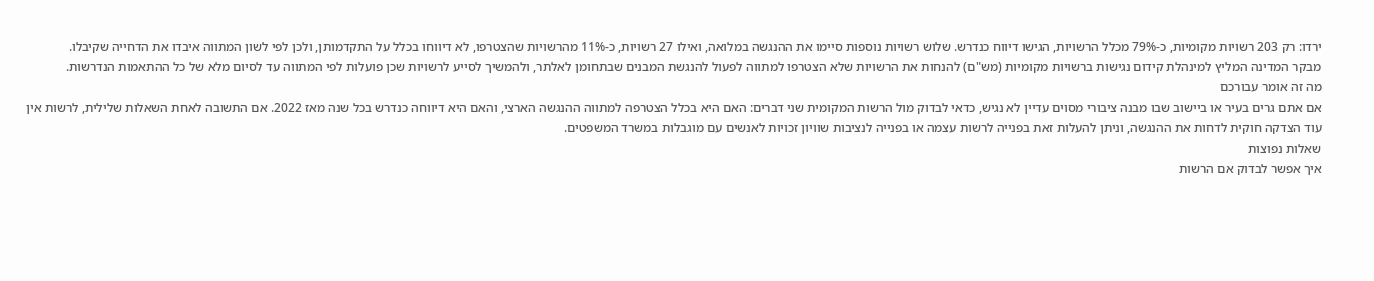ירדו: רק 203 רשויות מקומיות, כ-79% מכלל הרשויות, הגישו דיווח כנדרש. שלוש רשויות נוספות סיימו את ההנגשה במלואה, ואילו 27 רשויות, כ-11% מהרשויות שהצטרפו, לא דיווחו בכלל על התקדמותן, ולכן לפי לשון המתווה איבדו את הדחייה שקיבלו.
מבקר המדינה המליץ למינהלת קידום נגישות ברשויות מקומיות (מש"ם) להנחות את הרשויות שלא הצטרפו למתווה לפעול להנגשת המבנים שבתחומן לאלתר, ולהמשיך לסייע לרשויות שכן פועלות לפי המתווה עד לסיום מלא של כל ההתאמות הנדרשות.
מה זה אומר עבורכם
אם אתם גרים בעיר או ביישוב שבו מבנה ציבורי מסוים עדיין לא נגיש, כדאי לבדוק מול הרשות המקומית שני דברים: האם היא בכלל הצטרפה למתווה ההנגשה הארצי, והאם היא דיווחה כנדרש בכל שנה מאז 2022. אם התשובה לאחת השאלות שלילית, לרשות אין עוד הצדקה חוקית לדחות את ההנגשה, וניתן להעלות זאת בפנייה לרשות עצמה או בפנייה לנציבות שוויון זכויות לאנשים עם מוגבלות במשרד המשפטים.
שאלות נפוצות
איך אפשר לבדוק אם הרשות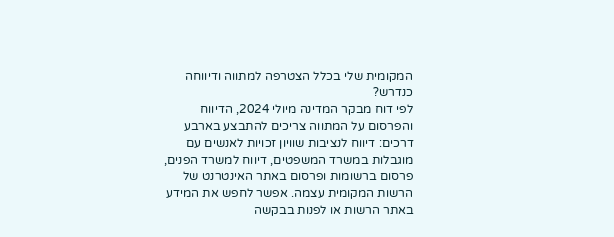המקומית שלי בכלל הצטרפה למתווה ודיווחה כנדרש?
לפי דוח מבקר המדינה מיולי 2024, הדיווח והפרסום על המתווה צריכים להתבצע בארבע דרכים: דיווח לנציבות שוויון זכויות לאנשים עם מוגבלות במשרד המשפטים, דיווח למשרד הפנים, פרסום ברשומות ופרסום באתר האינטרנט של הרשות המקומית עצמה. אפשר לחפש את המידע באתר הרשות או לפנות בבקשה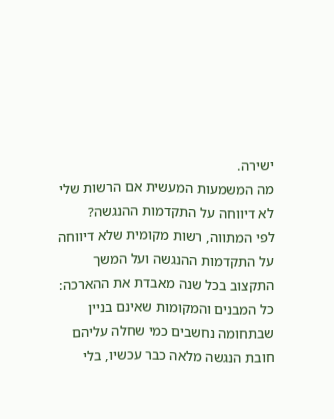ישירה.
מה המשמעות המעשית אם הרשות שלי לא דיווחה על התקדמות ההנגשה?
לפי המתווה, רשות מקומית שלא דיווחה על התקדמות ההנגשה ועל המשך התקצוב בכל שנה מאבדת את ההארכה: כל המבנים והמקומות שאינם בניין שבתחומה נחשבים כמי שחלה עליהם חובת הנגשה מלאה כבר עכשיו, בלי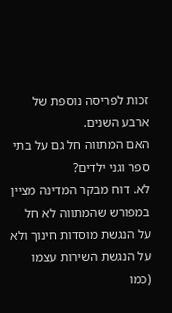זכות לפריסה נוספת של ארבע השנים.
האם המתווה חל גם על בתי ספר וגני ילדים?
לא. דוח מבקר המדינה מציין במפורש שהמתווה לא חל על הנגשת מוסדות חינוך ולא על הנגשת השירות עצמו (כמו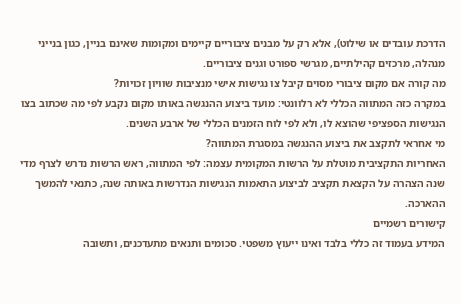הדרכת עובדים או שילוט), אלא רק על מבנים ציבוריים קיימים ומקומות שאינם בניין, כגון בנייני מנהלה, מרכזים קהילתיים, מגרשי ספורט וגנים ציבוריים.
מה קורה אם מקום ציבורי מסוים קיבל צו נגישות אישי מנציבות שוויון זכויות?
במקרה כזה המתווה הכללי לא רלוונטי: מועד ביצוע ההנגשה באותו מקום נקבע לפי מה שכתוב בצו הנגישות הספציפי שהוצא לו, ולא לפי לוח הזמנים הכללי של ארבע השנים.
מי אחראי לתקצב את ביצוע ההנגשה במסגרת המתווה?
האחריות התקציבית מוטלת על הרשות המקומית עצמה: לפי המתווה, ראש הרשות נדרש לצרף מדי שנה הצהרה על הקצאת תקציב לביצוע התאמות הנגישות הנדרשות באותה שנה, כתנאי להמשך ההארכה.
קישורים רשמיים
המידע בעמוד זה כללי בלבד ואינו ייעוץ משפטי. סכומים ותנאים מתעדכנים, ותשובה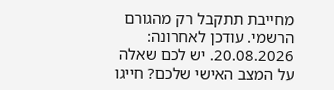מחייבת תתקבל רק מהגורם הרשמי. עודכן לאחרונה: 20.08.2026. יש לכם שאלה על המצב האישי שלכם? חייגו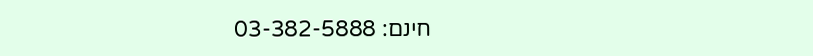חינם: 03-382-5888